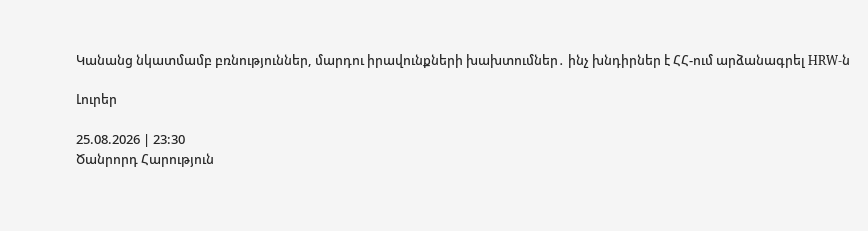Կանանց նկատմամբ բռնություններ, մարդու իրավունքների խախտումներ․ ինչ խնդիրներ է ՀՀ-ում արձանագրել HRW-ն

Լուրեր

25.08.2026 | 23:30
Ծանրորդ Հարություն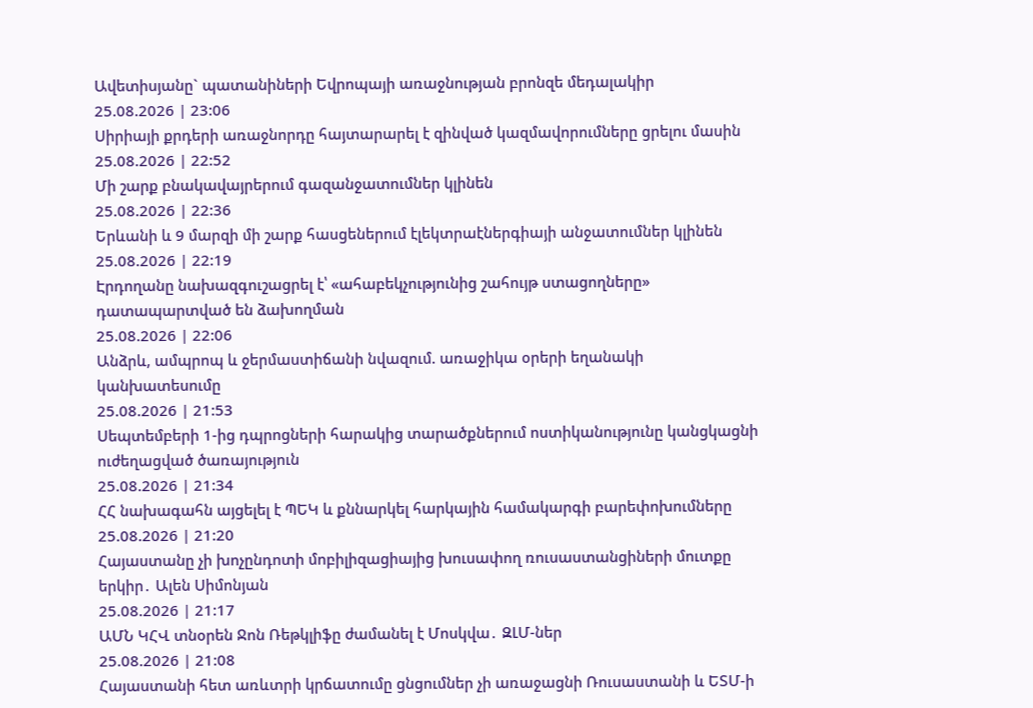Ավետիսյանը` պատանիների Եվրոպայի առաջնության բրոնզե մեդալակիր
25.08.2026 | 23:06
Սիրիայի քրդերի առաջնորդը հայտարարել է զինված կազմավորումները ցրելու մասին
25.08.2026 | 22:52
Մի շարք բնակավայրերում գազանջատումներ կլինեն
25.08.2026 | 22:36
Երևանի և 9 մարզի մի շարք հասցեներում էլեկտրաէներգիայի անջատումներ կլինեն
25.08.2026 | 22:19
Էրդողանը նախազգուշացրել է՝ «ահաբեկչությունից շահույթ ստացողները» դատապարտված են ձախողման
25.08.2026 | 22:06
Անձրև, ամպրոպ և ջերմաստիճանի նվազում. առաջիկա օրերի եղանակի կանխատեսումը
25.08.2026 | 21:53
Սեպտեմբերի 1-ից դպրոցների հարակից տարածքներում ոստիկանությունը կանցկացնի ուժեղացված ծառայություն
25.08.2026 | 21:34
ՀՀ նախագահն այցելել է ՊԵԿ և քննարկել հարկային համակարգի բարեփոխումները
25.08.2026 | 21:20
Հայաստանը չի խոչընդոտի մոբիլիզացիայից խուսափող ռուսաստանցիների մուտքը երկիր․ Ալեն Սիմոնյան
25.08.2026 | 21:17
ԱՄՆ ԿՀՎ տնօրեն Ջոն Ռեթկլիֆը ժամանել է Մոսկվա․ ԶԼՄ-ներ
25.08.2026 | 21:08
Հայաստանի հետ առևտրի կրճատումը ցնցումներ չի առաջացնի Ռուսաստանի և ԵՏՄ-ի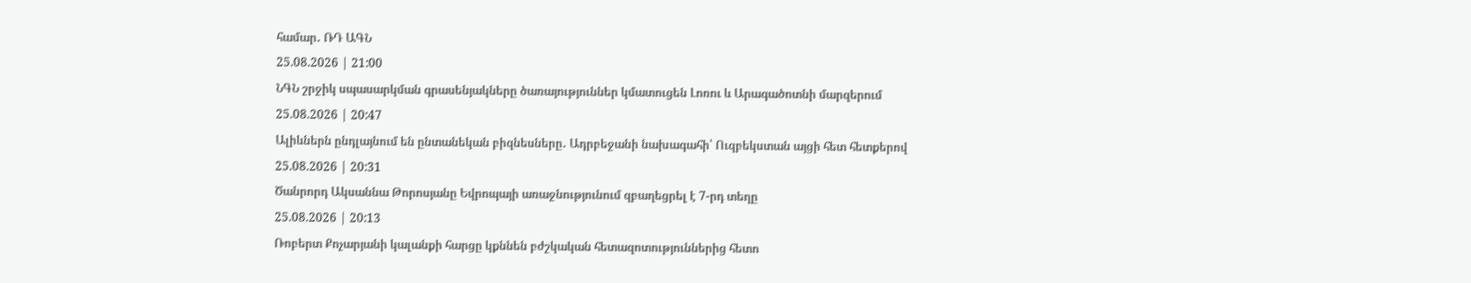համար․ ՌԴ ԱԳՆ
25.08.2026 | 21:00
ՆԳՆ շրջիկ սպասարկման գրասենյակները ծառայություններ կմատուցեն Լոռու և Արագածոտնի մարզերում
25.08.2026 | 20:47
Ալիևներն ընդլայնում են ընտանեկան բիզնեսները․ Ադրբեջանի նախագահի՝ Ուզբեկստան այցի հետ հետքերով
25.08.2026 | 20:31
Ծանրորդ Ակսաննա Թորոսյանը Եվրոպայի առաջնությունում զբաղեցրել է 7-րդ տեղը
25.08.2026 | 20:13
Ռոբերտ Քոչարյանի կալանքի հարցը կքննեն բժշկական հետազոտություններից հետո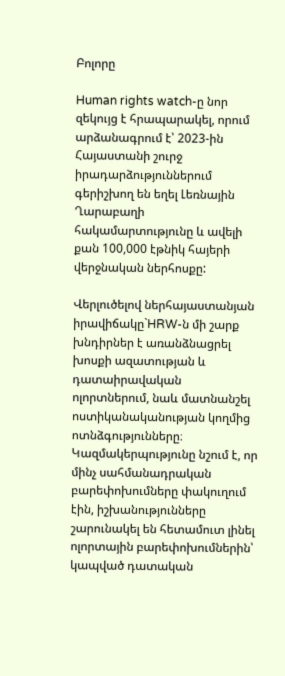Բոլորը

Human rights watch-ը նոր զեկույց է հրապարակել, որում արձանագրում է՝ 2023-ին Հայաստանի շուրջ  իրադարձություններում գերիշխող են եղել Լեռնային Ղարաբաղի հակամարտությունը և ավելի քան 100,000 էթնիկ հայերի վերջնական ներհոսքը:

Վերլուծելով ներհայաստանյան իրավիճակը`HRW-ն մի շարք խնդիրներ է առանձնացրել խոսքի ազատության և դատաիրավական ոլորտներում, նաև մատնանշել ոստիկանականության կողմից ոտնձգությունները։ Կազմակերպությունը նշում է, որ մինչ սահմանադրական բարեփոխումները փակուղում էին, իշխանությունները շարունակել են հետամուտ լինել ոլորտային բարեփոխումներին՝ կապված դատական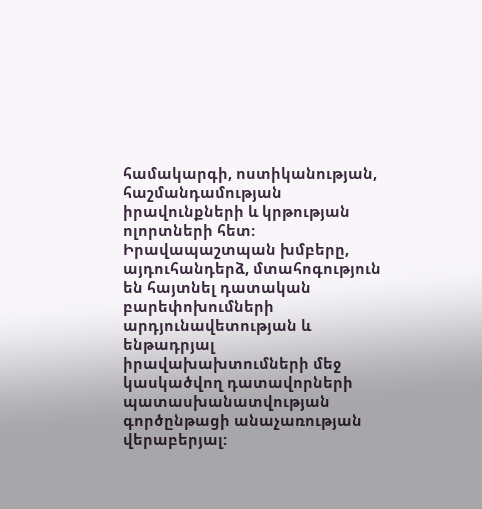համակարգի, ոստիկանության, հաշմանդամության իրավունքների և կրթության ոլորտների հետ: Իրավապաշտպան խմբերը, այդուհանդերձ, մտահոգություն են հայտնել դատական բարեփոխումների արդյունավետության և ենթադրյալ իրավախախտումների մեջ կասկածվող դատավորների պատասխանատվության գործընթացի անաչառության վերաբերյալ: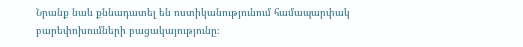Նրանք նաև քննադատել են ոստիկանությունում համապարփակ բարեփոխումների բացակայությունը։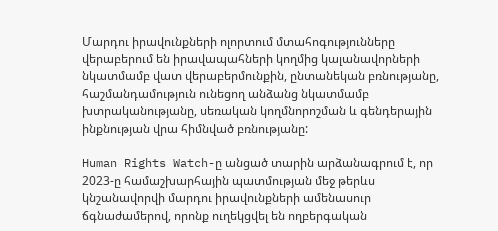Մարդու իրավունքների ոլորտում մտահոգությունները վերաբերում են իրավապահների կողմից կալանավորների նկատմամբ վատ վերաբերմունքին, ընտանեկան բռնությանը, հաշմանդամություն ունեցող անձանց նկատմամբ խտրականությանը, սեռական կողմնորոշման և գենդերային ինքնության վրա հիմնված բռնությանը:

Human Rights Watch-ը անցած տարին արձանագրում է, որ 2023-ը համաշխարհային պատմության մեջ թերևս կնշանավորվի մարդու իրավունքների ամենասուր ճգնաժամերով, որոնք ուղեկցվել են ողբերգական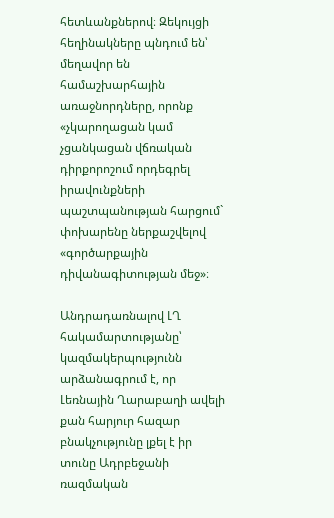հետևանքներով։ Զեկույցի հեղինակները պնդում են՝ մեղավոր են համաշխարհային առաջնորդները, որոնք «չկարողացան կամ չցանկացան վճռական դիրքորոշում որդեգրել իրավունքների պաշտպանության հարցում` փոխարենը ներքաշվելով «գործարքային դիվանագիտության մեջ»։

Անդրադառնալով ԼՂ հակամարտությանը՝ կազմակերպությունն արձանագրում է, որ Լեռնային Ղարաբաղի ավելի քան հարյուր հազար բնակչությունը լքել է իր տունը Ադրբեջանի ռազմական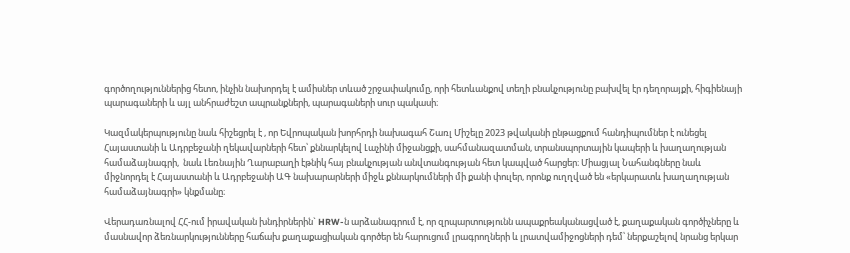գործողություններից հետո, ինչին նախորդել է ամիսներ տևած շրջափակումը, որի հետևանքով տեղի բնակչությունը բախվել էր դեղորայքի, հիգիենայի պարագաների և այլ անհրաժեշտ ապրանքների, պարագաների սուր պակասի։

Կազմակերպությունը նաև հիշեցրել է , որ Եվրոպական խորհրդի նախագահ Շառլ Միշելը 2023 թվականի ընթացքում հանդիպումներ է ունեցել Հայաստանի և Ադրբեջանի ղեկավարների հետ՝ քննարկելով Լաչինի միջանցքի, սահմանազատման, տրանսպորտային կապերի և խաղաղության համաձայնագրի,  նաև Լեռնային Ղարաբաղի էթնիկ հայ բնակչության անվտանգության հետ կապված հարցեր։ Միացյալ Նահանգները նաև միջնորդել է Հայաստանի և Ադրբեջանի ԱԳ նախարարների միջև քննարկումների մի քանի փուլեր, որոնք ուղղված են «երկարատև խաղաղության համաձայնագրի» կնքմանը։

Վերադառնալով ՀՀ-ում իրավական խնդիրներին` HRW-ն արձանագրում է, որ զրպարտությունն ապաքրեականացված է, քաղաքական գործիչները և մասնավոր ձեռնարկությունները հաճախ քաղաքացիական գործեր են հարուցում լրագրողների և լրատվամիջոցների դեմ՝ ներքաշելով նրանց երկար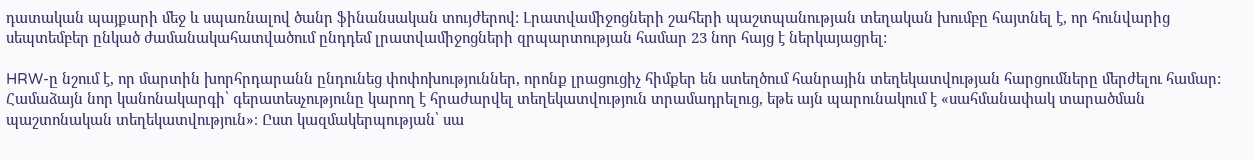դատական պայքարի մեջ և սպառնալով ծանր ֆինանսական տույժերով: Լրատվամիջոցների շահերի պաշտպանության տեղական խումբը հայտնել է, որ հունվարից սեպտեմբեր ընկած ժամանակահատվածում ընդդեմ լրատվամիջոցների զրպարտության համար 23 նոր հայց է ներկայացրել:

HRW-ը նշում է, որ մարտին խորհրդարանն ընդունեց փոփոխություններ, որոնք լրացուցիչ հիմքեր են ստեղծում հանրային տեղեկատվության հարցումները մերժելու համար: Համաձայն նոր կանոնակարգի՝ գերատեսչությունը կարող է հրաժարվել տեղեկատվություն տրամադրելուց, եթե այն պարունակում է «սահմանափակ տարածման պաշտոնական տեղեկատվություն»։ Ըստ կազմակերպության՝ սա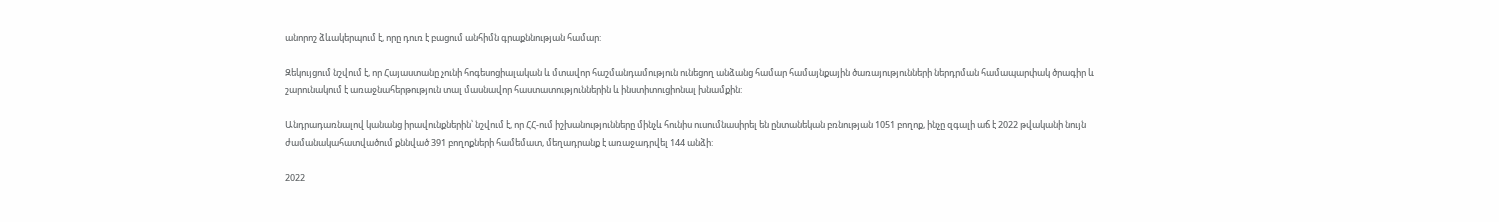անորոշ ձևակերպում է, որը դուռ է բացում անհիմն գրաքննության համար:

Զեկույցում նշվում է, որ Հայաստանը չունի հոգեսոցիալական և մտավոր հաշմանդամություն ունեցող անձանց համար համայնքային ծառայությունների ներդրման համապարփակ ծրագիր և շարունակում է առաջնահերթություն տալ մասնավոր հաստատություններին և ինստիտուցիոնալ խնամքին:

Անդրադառնալով կանանց իրավունքներին՝ նշվում է, որ ՀՀ-ում իշխանությունները մինչև հունիս ուսումնասիրել են ընտանեկան բռնության 1051 բողոք, ինչը զգալի աճ է 2022 թվականի նույն ժամանակահատվածում քննված 391 բողոքների համեմատ, մեղադրանք է առաջադրվել 144 անձի:

2022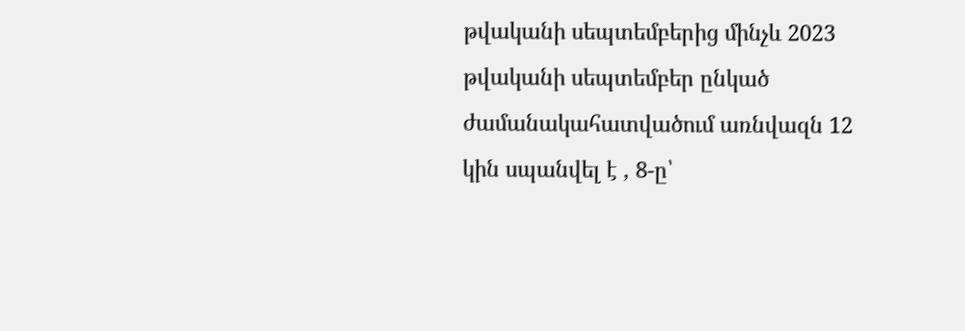թվականի սեպտեմբերից մինչև 2023 թվականի սեպտեմբեր ընկած ժամանակահատվածում առնվազն 12 կին սպանվել է , 8-ը՝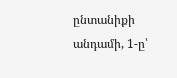ընտանիքի անդամի, 1-ը՝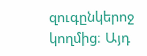զուգընկերոջ կողմից։ Այդ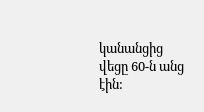կանանցից վեցը 60-ն անց էին: